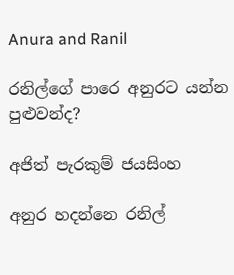Anura and Ranil

රනිල්ගේ පාරෙ අනුරට යන්න පුළුවන්ද?

අජිත් පැරකුම් ජයසිංහ

අනුර හදන්නෙ රනිල්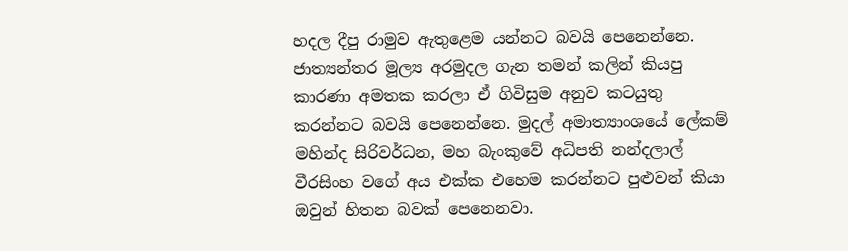හදල දීපු රාමුව ඇතුළෙම යන්නට බවයි පෙනෙන්නෙ. ජාත්‍යන්තර මූල්‍ය අරමුදල ගැන තමන් කලින් කියපු කාරණා අමතක කරලා ඒ ගිවිසුම අනුව කටයුතු කරන්නට බවයි පෙනෙන්නෙ. මුදල් අමාත්‍යාංශයේ ලේකම් මහින්ද සිරිවර්ධන, මහ බැංකුවේ අධිපති නන්දලාල් වීරසිංහ වගේ අය එක්ක එහෙම කරන්නට පුළුවන් කියා ඔවුන් හිතන බවක් පෙනෙනවා.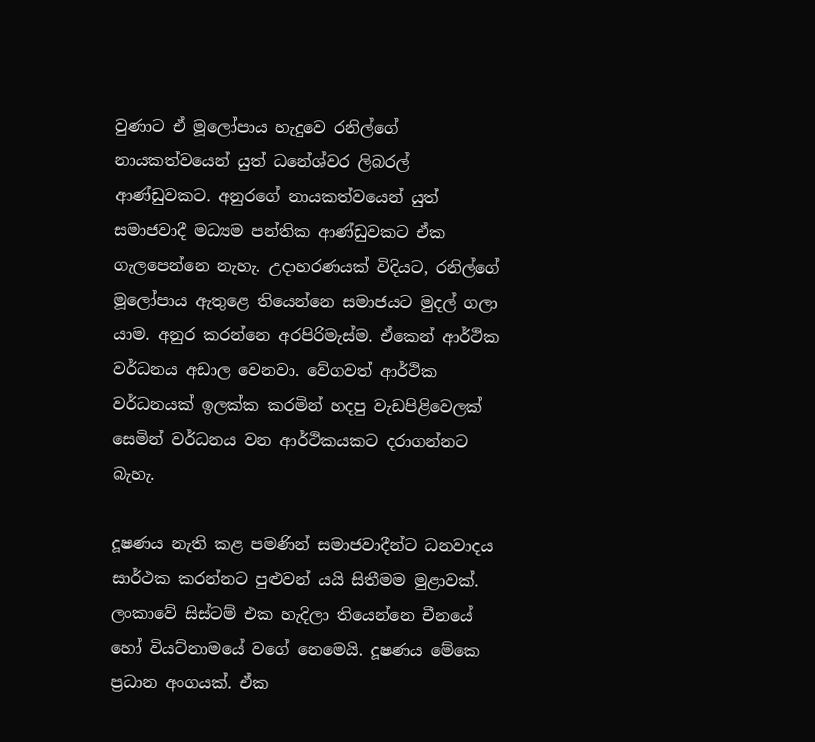වුණාට ඒ මූලෝපාය හැදුවෙ රනිල්ගේ නායකත්වයෙන් යුත් ධනේශ්වර ලිබරල් ආණ්ඩුවකට. අනුරගේ නායකත්වයෙන් යුත් සමාජවාදී මධ්‍යම පන්තික ආණ්ඩුවකට ඒක ගැලපෙන්නෙ නැහැ. උදාහරණයක් විදියට, රනිල්ගේ මූලෝපාය ඇතුළෙ තියෙන්නෙ සමාජයට මුදල් ගලා යාම. අනුර කරන්නෙ අරපිරිමැස්ම. ඒකෙන් ආර්ථික වර්ධනය අඩාල වෙනවා. වේගවත් ආර්ථික වර්ධනයක් ඉලක්ක කරමින් හදපු වැඩපිළිවෙලක් සෙමින් වර්ධනය වන ආර්ථිකයකට දරාගන්නට බැහැ.

දූෂණය නැති කළ පමණින් සමාජවාදීන්ට ධනවාදය සාර්ථක කරන්නට පුළුවන් යයි සිතීමම මුළාවක්. ලංකාවේ සිස්ටම් එක හැදිලා තියෙන්නෙ චීනයේ හෝ වියට්නාමයේ වගේ නෙමෙයි. දූෂණය මේකෙ ප්‍රධාන අංගයක්. ඒක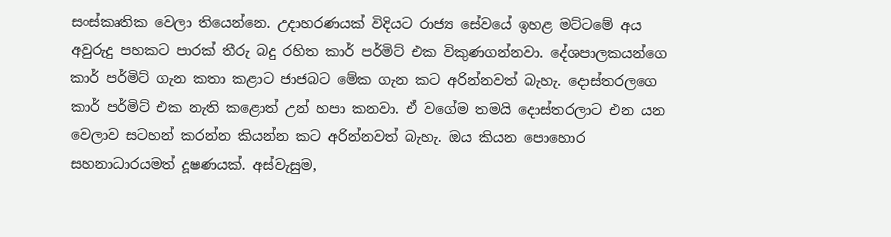සංස්කෘතික වෙලා තියෙන්නෙ. උදාහරණයක් විදියට රාජ්‍ය සේවයේ ඉහළ මට්ටමේ අය අවුරුදු පහකට පාරක් තීරු බදු රහිත කාර් පර්මිට් එක විකුණගන්නවා. දේශපාලකයන්ගෙ කාර් පර්මිට් ගැන කතා කළාට ජාජබට මේක ගැන කට අරින්නවත් බැහැ. දොස්තරලගෙ කාර් පර්මිට් එක නැති කළොත් උන් හපා කනවා. ඒ වගේම තමයි දොස්තරලාට එන යන වෙලාව සටහන් කරන්න කියන්න කට අරින්නවත් බැහැ. ඔය කියන පොහොර සහනාධාරයමත් දූෂණයක්. අස්වැසුම,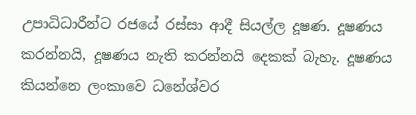උපාධිධාරීන්ට රජයේ රස්සා ආදී සියල්ල දූෂණ. දූෂණය කරන්නයි, දූෂණය නැති කරන්නයි දෙකක් බැහැ. දූෂණය කියන්නෙ ලංකාවෙ ධනේශ්වර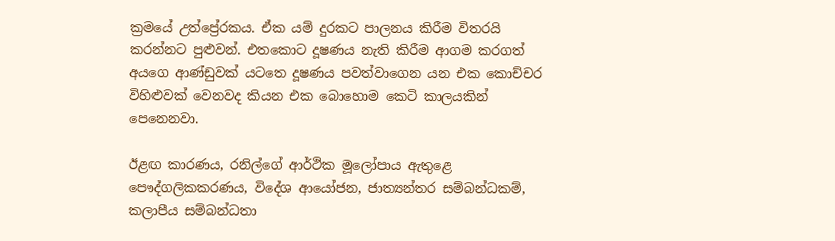ක්‍රමයේ උත්ප්‍රේරකය. ඒක යම් දුරකට පාලනය කිරීම විතරයි කරන්නට පුළුවන්. එතකොට දූෂණය නැති කිරීම ආගම කරගත් අයගෙ ආණ්ඩුවක් යටතෙ දූෂණය පවත්වාගෙන යන එක කොච්චර විහිළුවක් වෙනවද කියන එක බොහොම කෙටි කාලයකින් පෙනෙනවා.

ඊළඟ කාරණය, රනිල්ගේ ආර්ථික මූලෝපාය ඇතුළෙ පෞද්ගලිකකරණය, විදේශ ආයෝජන, ජාත්‍යන්තර සම්බන්ධකම්, කලාපීය සම්බන්ධතා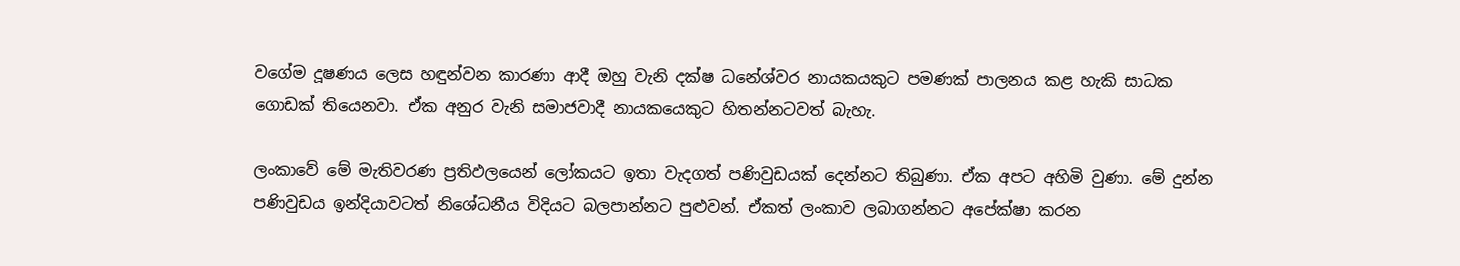වගේම දූෂණය ලෙස හඳුන්වන කාරණා ආදී ඔහු වැනි දක්ෂ ධනේශ්වර නායකයකුට පමණක් පාලනය කළ හැකි සාධක ගොඩක් තියෙනවා. ඒක අනුර වැනි සමාජවාදී නායකයෙකුට හිතන්නටවත් බැහැ.

ලංකාවේ මේ මැතිවරණ ප්‍රතිඵලයෙන් ලෝකයට ඉතා වැදගත් පණිවුඩයක් දෙන්නට තිබුණා. ඒක අපට අහිමි වුණා. මේ දුන්න පණිවුඩය ඉන්දියාවටත් නිශේධනීය විදියට බලපාන්නට පුළුවන්. ඒකත් ලංකාව ලබාගන්නට අපේක්ෂා කරන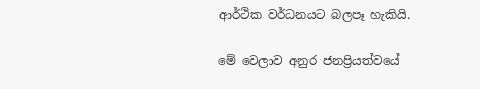ආර්ථික වර්ධනයට බලපෑ හැකියි.

මේ වෙලාව අනුර ජනප්‍රියත්වයේ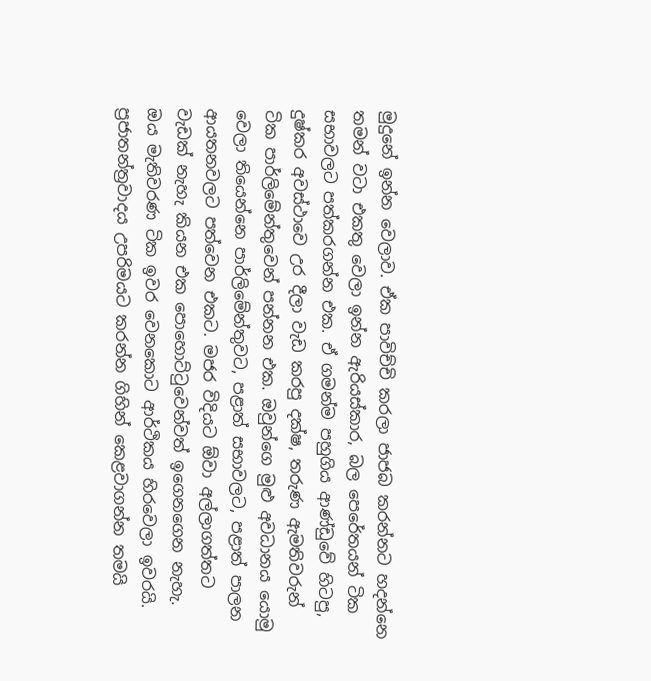මුදුනේ ඉන්න වෙලාව. ඒක පාවිච්චි කරලා ජාජබ කරන්නට හදන්නෙ තමන් වටා එකතු වෙලා ඉන්න ඇරියස්කාර, බල පෙරේතයන් ටික සභාවලට පත්කරගන්න එක. ඒ ගමන්ම පහුගිය ආණ්ඩුවේ හිටපු, දුෂ්කර අවස්ථාවෙ උර දීලා වැඩ කරපු දක්ෂ, තරුණ ඇමතිවරුන් ටික පාර්ලිමේන්තුවෙන් පන්නන එක. ඔවුන්ගෙ මුළු අවධානය යොමු වෙලා තියෙන්නෙ පාර්ලිමේන්තුවට, පළාත් සභාවලට, පළාත් පාලන ආයතනවලට පත්වෙන එකට. මජර විදියට ඕවා අල්ලාගත්තට වැඩක් නැහැ කියන එක පොහොට්ටුවෙන්වත් ඉගෙනගෙන නැහැ. ඔය මැතිවරණ ටික ඉවර වෙනකොට ආර්ථිකය හිරවෙලා ඉවරයි. ප්‍රජාතන්ත්‍රවාදය උපරිමයට කරන්න ගිහින් කෙළවාගන්න තමයි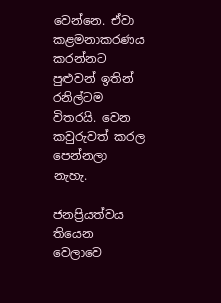වෙන්නෙ. ඒවා කළමනාකරණය කරන්නට පුළුවන් ඉතින් රනිල්ටම විතරයි. වෙන කවුරුවත් කරල පෙන්නලා නැහැ.

ජනප්‍රියත්වය තියෙන වෙලාවෙ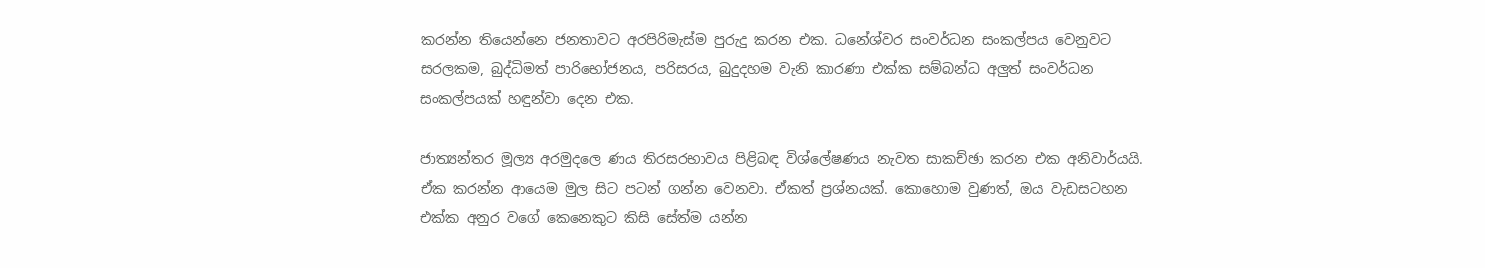කරන්න තියෙන්නෙ ජනතාවට අරපිරිමැස්ම පුරුදු කරන එක. ධනේශ්වර සංවර්ධන සංකල්පය වෙනුවට සරලකම, බුද්ධිමත් පාරිභෝජනය, පරිසරය, බුදුදහම වැනි කාරණා එක්ක සම්බන්ධ අලුත් සංවර්ධන සංකල්පයක් හඳුන්වා දෙන එක.

ජාත්‍යන්තර මූල්‍ය අරමුදලෙ ණය තිරසරභාවය පිළිබඳ විශ්ලේෂණය නැවත සාකච්ඡා කරන එක අනිවාර්යයි. ඒක කරන්න ආයෙම මුල සිට පටන් ගන්න වෙනවා. ඒකත් ප්‍රශ්නයක්. කොහොම වුණත්, ඔය වැඩසටහන එක්ක අනුර වගේ කෙනෙකුට කිසි සේත්ම යන්න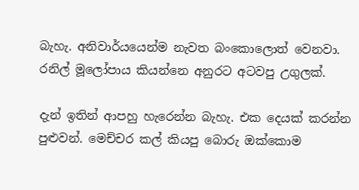බැහැ. අනිවාර්යයෙන්ම නැවත බංකොලොත් වෙනවා. රනිල් මූලෝපාය කියන්නෙ අනුරට අටවපු උගුලක්.

දැන් ඉතින් ආපහු හැරෙන්න බැහැ. එක දෙයක් කරන්න පුළුවන්. මෙච්චර කල් කියපු බොරු ඔක්කොම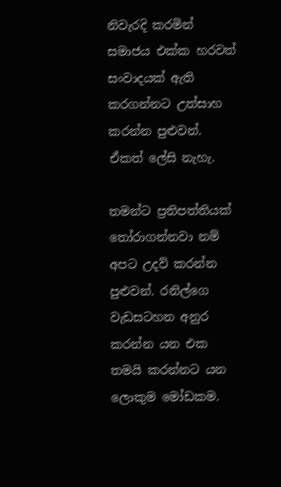නිවැරදි කරමින් සමාජය එක්ක හරවත් සංවාදයක් ඇති කරගන්නට උත්සාහ කරන්න පුළුවන්. ඒකත් ලේසි නැහැ.

තමන්ට ප්‍රතිපත්තියක් තෝරාගන්නවා නම් අපට උදව් කරන්න පුළුවන්. රනිල්ගෙ වැඩසටහන අනුර කරන්න යන එක තමයි කරන්නට යන ලොකුම මෝඩකම.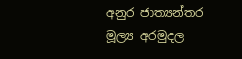අනුර ජාත්‍යන්තර මූල්‍ය අරමුදල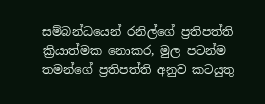සම්බන්ධයෙන් රනිල්ගේ ප්‍රතිපත්ති ක්‍රියාත්මක නොකර, මුල පටන්ම තමන්ගේ ප්‍රතිපත්ති අනුව කටයුතු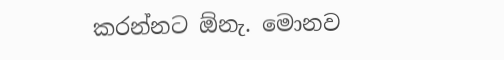කරන්නට ඕනැ. මොනව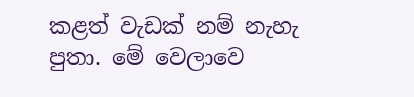කළත් වැඩක් නම් නැහැ පුතා. මේ වෙලාවෙ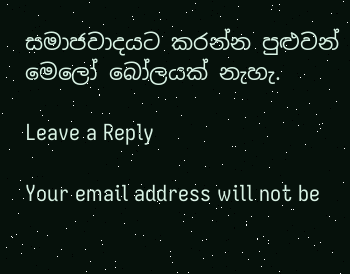සමාජවාදයට කරන්න පුළුවන් මෙලෝ බෝලයක් නැහැ.

Leave a Reply

Your email address will not be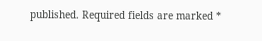published. Required fields are marked *